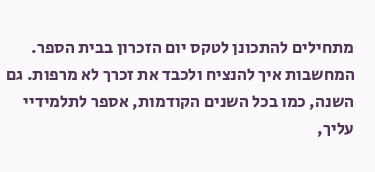מתחילים להתכונן לטקס יום הזכרון בבית הספר. המחשבות איך להנציח ולכבד את זכרך לא מרפות. גם השנה, כמו בכל השנים הקודמות, אספר לתלמידיי עליך,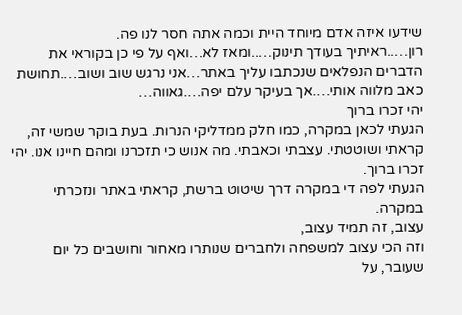שידעו איזה אדם מיוחד היית וכמה אתה חסר לנו פה.
רון…..ראיתיך בעודך תינוק…..ומאז לא…ואף על פי כן בקוראי את הדברים הנפלאים שנכתבו עליך באתר…אני נרגש שוב ושוב….תחושת כאב מלווה אותי….אך בעיקר עלם יפה….גאווה…
יהי זכרו ברוך
הגעתי לכאן במקרה, כמו חלק ממדליקי הנרות. בעת בוקר שמשי זה, קראתי ושוטטתי. עצבתי וכאבתי. מה אנוש כי תזכרנו ומהם חיינו אנו. יהי זכרו ברוך.
הגעתי לפה די במקרה דרך שיטוט ברשת, קראתי באתר ונזכרתי במקרה.
עצוב, זה תמיד עצוב,
וזה הכי עצוב למשפחה ולחברים שנותרו מאחור וחושבים כל יום שעובר, על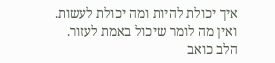איך יכולת להיות ומה יכולת לעשות.
ואין מה לומר שיכול באמת לעזור.
הלב כואב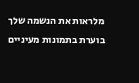מלראות את הנשמה שלך בוערת בתמונות מעיניים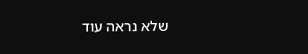שלא נראה עוד